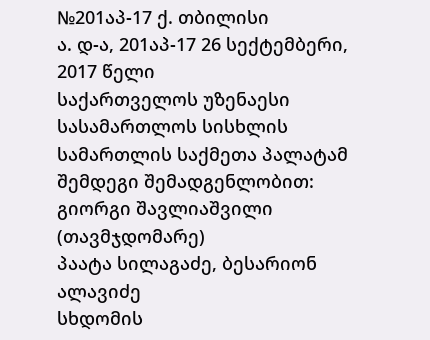№201აპ-17 ქ. თბილისი
ა. დ-ა, 201აპ-17 26 სექტემბერი, 2017 წელი
საქართველოს უზენაესი სასამართლოს სისხლის სამართლის საქმეთა პალატამ შემდეგი შემადგენლობით:
გიორგი შავლიაშვილი (თავმჯდომარე)
პაატა სილაგაძე, ბესარიონ ალავიძე
სხდომის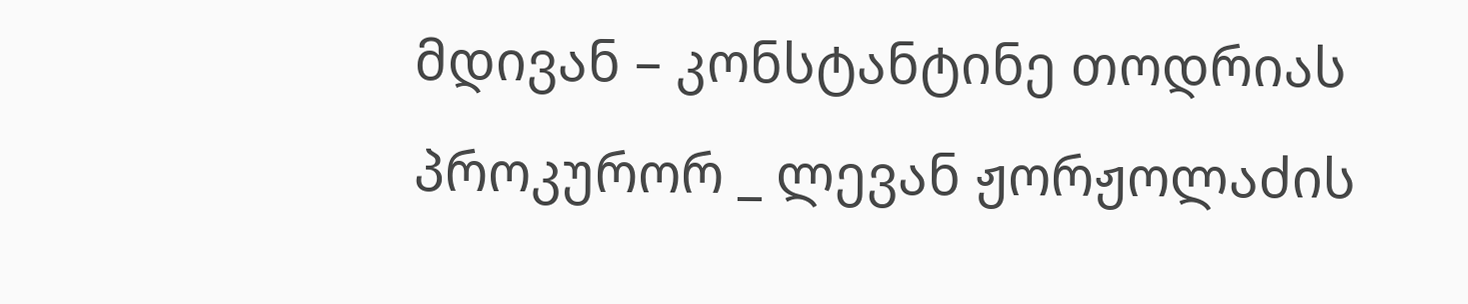მდივან – კონსტანტინე თოდრიას
პროკურორ _ ლევან ჟორჟოლაძის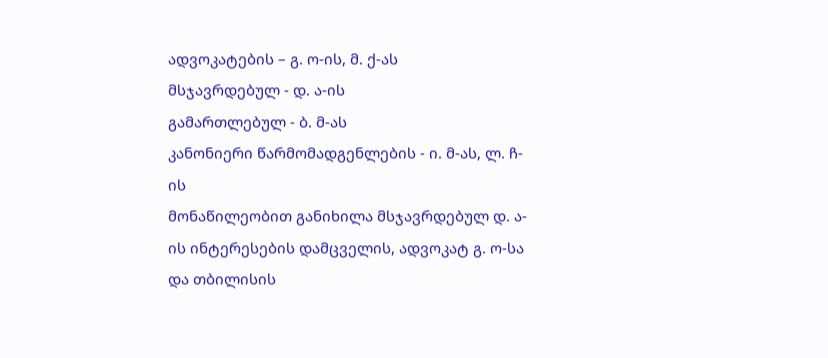ადვოკატების – გ. ო-ის, მ. ქ-ას
მსჯავრდებულ - დ. ა-ის
გამართლებულ - ბ. მ-ას
კანონიერი წარმომადგენლების - ი. მ-ას, ლ. ჩ-ის
მონაწილეობით განიხილა მსჯავრდებულ დ. ა-ის ინტერესების დამცველის, ადვოკატ გ. ო-სა და თბილისის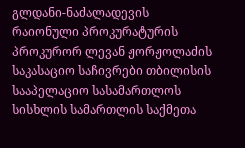გლდანი-ნაძალადევის რაიონული პროკურატურის პროკურორ ლევან ჟორჟოლაძის საკასაციო საჩივრები თბილისის სააპელაციო სასამართლოს სისხლის სამართლის საქმეთა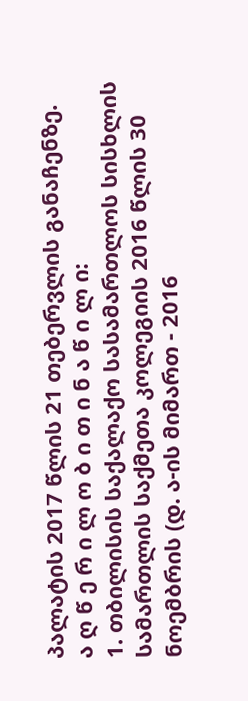პალატის 2017 წლის 21 თებერვლის განაჩენზე.
ა ღ წ ე რ ი ლ ო ბ ი თ ი ნ ა წ ი ლ ი:
1. თბილისის საქალაქო სასამართლოს სისხლის სამართლის საქმეთა კოლეგიის 2016 წლის 30 ნოემბრის (დ. ა-ის მიმართ - 2016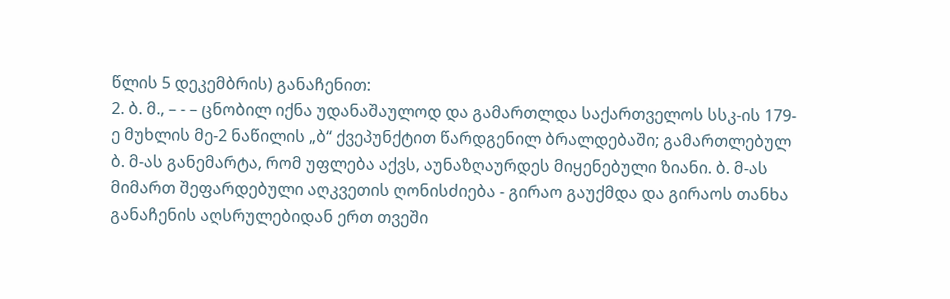წლის 5 დეკემბრის) განაჩენით:
2. ბ. მ., – - – ცნობილ იქნა უდანაშაულოდ და გამართლდა საქართველოს სსკ-ის 179-ე მუხლის მე-2 ნაწილის „ბ“ ქვეპუნქტით წარდგენილ ბრალდებაში; გამართლებულ ბ. მ-ას განემარტა, რომ უფლება აქვს, აუნაზღაურდეს მიყენებული ზიანი. ბ. მ-ას მიმართ შეფარდებული აღკვეთის ღონისძიება - გირაო გაუქმდა და გირაოს თანხა განაჩენის აღსრულებიდან ერთ თვეში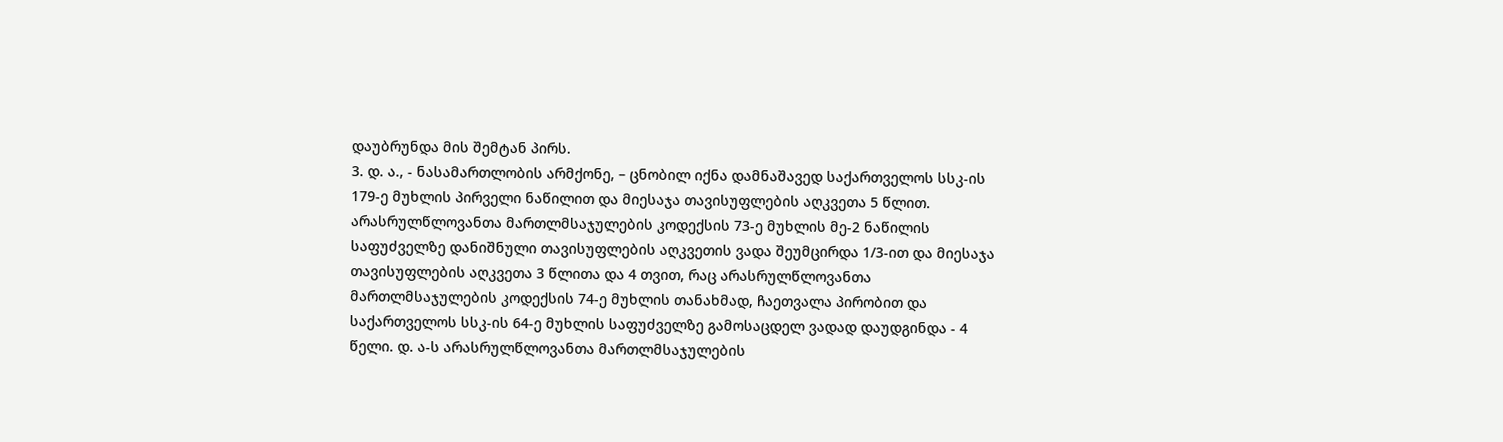დაუბრუნდა მის შემტან პირს.
3. დ. ა., - ნასამართლობის არმქონე, – ცნობილ იქნა დამნაშავედ საქართველოს სსკ-ის 179-ე მუხლის პირველი ნაწილით და მიესაჯა თავისუფლების აღკვეთა 5 წლით. არასრულწლოვანთა მართლმსაჯულების კოდექსის 73-ე მუხლის მე-2 ნაწილის საფუძველზე დანიშნული თავისუფლების აღკვეთის ვადა შეუმცირდა 1/3-ით და მიესაჯა თავისუფლების აღკვეთა 3 წლითა და 4 თვით, რაც არასრულწლოვანთა მართლმსაჯულების კოდექსის 74-ე მუხლის თანახმად, ჩაეთვალა პირობით და საქართველოს სსკ-ის 64-ე მუხლის საფუძველზე გამოსაცდელ ვადად დაუდგინდა - 4 წელი. დ. ა-ს არასრულწლოვანთა მართლმსაჯულების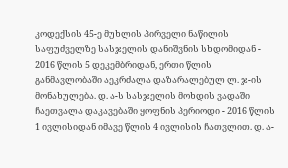კოდექსის 45-ე მუხლის პირველი ნაწილის საფუძველზე სასჯელის დანიშვნის სხდომიდან - 2016 წლის 5 დეკემბრიდან, ერთი წლის განმავლობაში აეკრძალა დაზარალებულ ლ. ჯ-ის მონახულება. დ. ა-ს სასჯელის მოხდის ვადაში ჩაეთვალა დაკავებაში ყოფნის პერიოდი - 2016 წლის 1 ივლისიდან იმავე წლის 4 ივლისის ჩათვლით. დ. ა-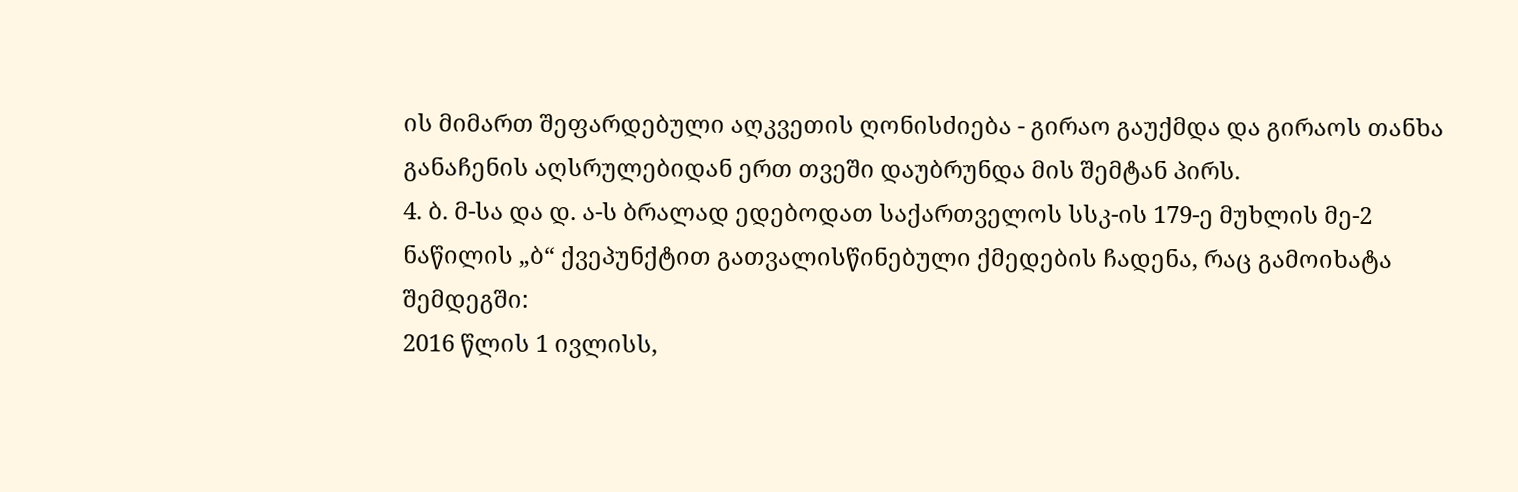ის მიმართ შეფარდებული აღკვეთის ღონისძიება - გირაო გაუქმდა და გირაოს თანხა განაჩენის აღსრულებიდან ერთ თვეში დაუბრუნდა მის შემტან პირს.
4. ბ. მ-სა და დ. ა-ს ბრალად ედებოდათ საქართველოს სსკ-ის 179-ე მუხლის მე-2 ნაწილის „ბ“ ქვეპუნქტით გათვალისწინებული ქმედების ჩადენა, რაც გამოიხატა შემდეგში:
2016 წლის 1 ივლისს,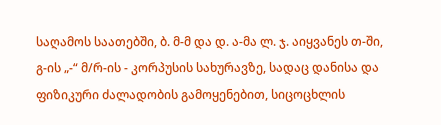საღამოს საათებში, ბ. მ-მ და დ. ა-მა ლ. ჯ. აიყვანეს თ-ში, გ-ის „-“ მ/რ-ის - კორპუსის სახურავზე, სადაც დანისა და ფიზიკური ძალადობის გამოყენებით, სიცოცხლის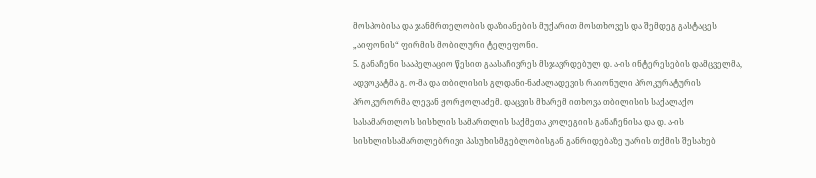მოსპობისა და ჯანმრთელობის დაზიანების მუქარით მოსთხოვეს და შემდეგ გასტაცეს „აიფონის“ ფირმის მობილური ტელეფონი.
5. განაჩენი სააპელაციო წესით გაასაჩივრეს მსჯავრდებულ დ. ა-ის ინტერესების დამცველმა, ადვოკატმა გ. ო-მა და თბილისის გლდანი-ნაძალადევის რაიონული პროკურატურის პროკურორმა ლევან ჟორჟოლაძემ. დაცვის მხარემ ითხოვა თბილისის საქალაქო სასამართლოს სისხლის სამართლის საქმეთა კოლეგიის განაჩენისა და დ. ა-ის სისხლისსამართლებრივი პასუხისმგებლობისგან განრიდებაზე უარის თქმის შესახებ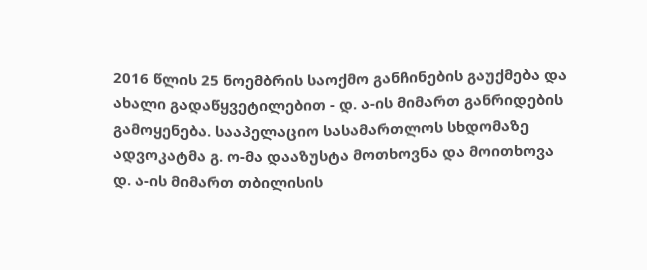2016 წლის 25 ნოემბრის საოქმო განჩინების გაუქმება და ახალი გადაწყვეტილებით - დ. ა-ის მიმართ განრიდების გამოყენება. სააპელაციო სასამართლოს სხდომაზე ადვოკატმა გ. ო-მა დააზუსტა მოთხოვნა და მოითხოვა დ. ა-ის მიმართ თბილისის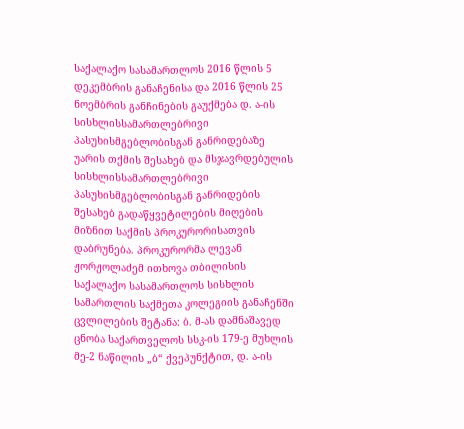საქალაქო სასამართლოს 2016 წლის 5 დეკემბრის განაჩენისა და 2016 წლის 25 ნოემბრის განჩინების გაუქმება დ. ა-ის სისხლისსამართლებრივი პასუხისმგებლობისგან განრიდებაზე უარის თქმის შესახებ და მსჯავრდებულის სისხლისსამართლებრივი პასუხისმგებლობისგან განრიდების შესახებ გადაწყვეტილების მიღების მიზნით საქმის პროკურორისათვის დაბრუნება. პროკურორმა ლევან ჟორჟოლაძემ ითხოვა თბილისის საქალაქო სასამართლოს სისხლის სამართლის საქმეთა კოლეგიის განაჩენში ცვლილების შეტანა: ბ. მ-ას დამნაშავედ ცნობა საქართველოს სსკ-ის 179-ე მუხლის მე-2 ნაწილის „ბ“ ქვეპუნქტით, დ. ა-ის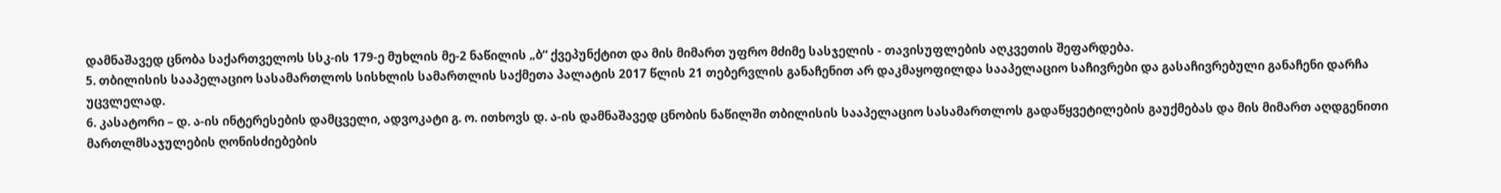დამნაშავედ ცნობა საქართველოს სსკ-ის 179-ე მუხლის მე-2 ნაწილის „ბ“ ქვეპუნქტით და მის მიმართ უფრო მძიმე სასჯელის - თავისუფლების აღკვეთის შეფარდება.
5. თბილისის სააპელაციო სასამართლოს სისხლის სამართლის საქმეთა პალატის 2017 წლის 21 თებერვლის განაჩენით არ დაკმაყოფილდა სააპელაციო საჩივრები და გასაჩივრებული განაჩენი დარჩა უცვლელად.
6. კასატორი – დ. ა-ის ინტერესების დამცველი, ადვოკატი გ. ო. ითხოვს დ. ა-ის დამნაშავედ ცნობის ნაწილში თბილისის სააპელაციო სასამართლოს გადაწყვეტილების გაუქმებას და მის მიმართ აღდგენითი მართლმსაჯულების ღონისძიებების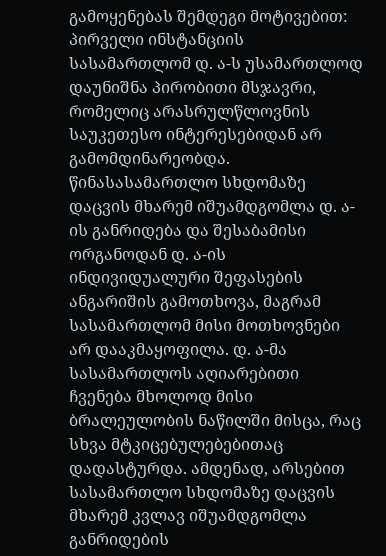გამოყენებას შემდეგი მოტივებით: პირველი ინსტანციის სასამართლომ დ. ა-ს უსამართლოდ დაუნიშნა პირობითი მსჯავრი, რომელიც არასრულწლოვნის საუკეთესო ინტერესებიდან არ გამომდინარეობდა. წინასასამართლო სხდომაზე დაცვის მხარემ იშუამდგომლა დ. ა-ის განრიდება და შესაბამისი ორგანოდან დ. ა-ის ინდივიდუალური შეფასების ანგარიშის გამოთხოვა, მაგრამ სასამართლომ მისი მოთხოვნები არ დააკმაყოფილა. დ. ა-მა სასამართლოს აღიარებითი ჩვენება მხოლოდ მისი ბრალეულობის ნაწილში მისცა, რაც სხვა მტკიცებულებებითაც დადასტურდა. ამდენად, არსებით სასამართლო სხდომაზე დაცვის მხარემ კვლავ იშუამდგომლა განრიდების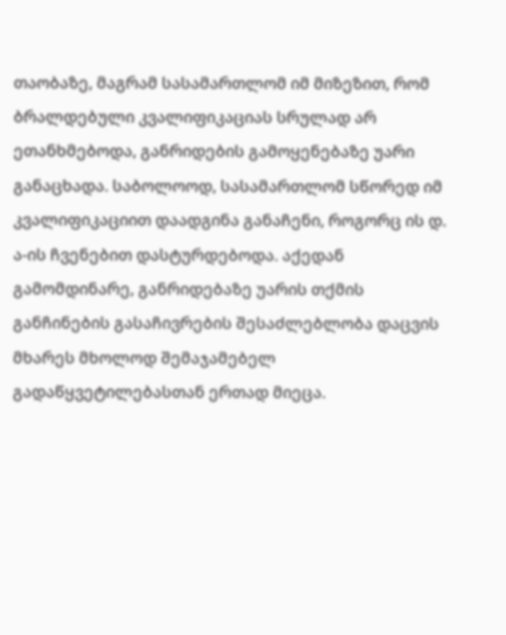თაობაზე, მაგრამ სასამართლომ იმ მიზეზით, რომ ბრალდებული კვალიფიკაციას სრულად არ ეთანხმებოდა, განრიდების გამოყენებაზე უარი განაცხადა. საბოლოოდ, სასამართლომ სწორედ იმ კვალიფიკაციით დაადგინა განაჩენი, როგორც ის დ. ა-ის ჩვენებით დასტურდებოდა. აქედან გამომდინარე, განრიდებაზე უარის თქმის განჩინების გასაჩივრების შესაძლებლობა დაცვის მხარეს მხოლოდ შემაჯამებელ გადაწყვეტილებასთან ერთად მიეცა.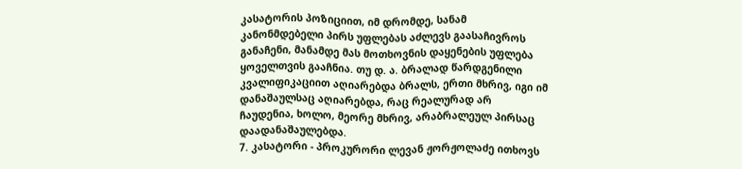კასატორის პოზიციით, იმ დრომდე, სანამ კანონმდებელი პირს უფლებას აძლევს გაასაჩივროს განაჩენი, მანამდე მას მოთხოვნის დაყენების უფლება ყოველთვის გააჩნია. თუ დ. ა. ბრალად წარდგენილი კვალიფიკაციით აღიარებდა ბრალს, ერთი მხრივ, იგი იმ დანაშაულსაც აღიარებდა, რაც რეალურად არ ჩაუდენია, ხოლო, მეორე მხრივ, არაბრალეულ პირსაც დაადანაშაულებდა.
7. კასატორი - პროკურორი ლევან ჟორჟოლაძე ითხოვს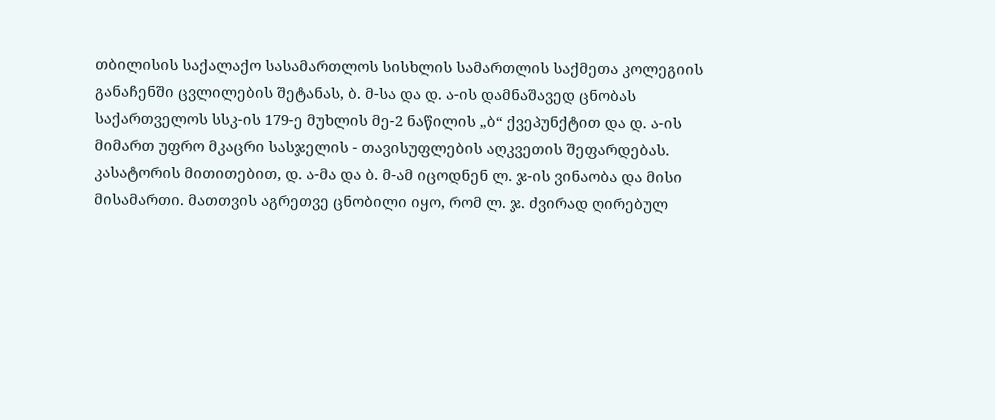თბილისის საქალაქო სასამართლოს სისხლის სამართლის საქმეთა კოლეგიის განაჩენში ცვლილების შეტანას, ბ. მ-სა და დ. ა-ის დამნაშავედ ცნობას საქართველოს სსკ-ის 179-ე მუხლის მე-2 ნაწილის „ბ“ ქვეპუნქტით და დ. ა-ის მიმართ უფრო მკაცრი სასჯელის - თავისუფლების აღკვეთის შეფარდებას. კასატორის მითითებით, დ. ა-მა და ბ. მ-ამ იცოდნენ ლ. ჯ-ის ვინაობა და მისი მისამართი. მათთვის აგრეთვე ცნობილი იყო, რომ ლ. ჯ. ძვირად ღირებულ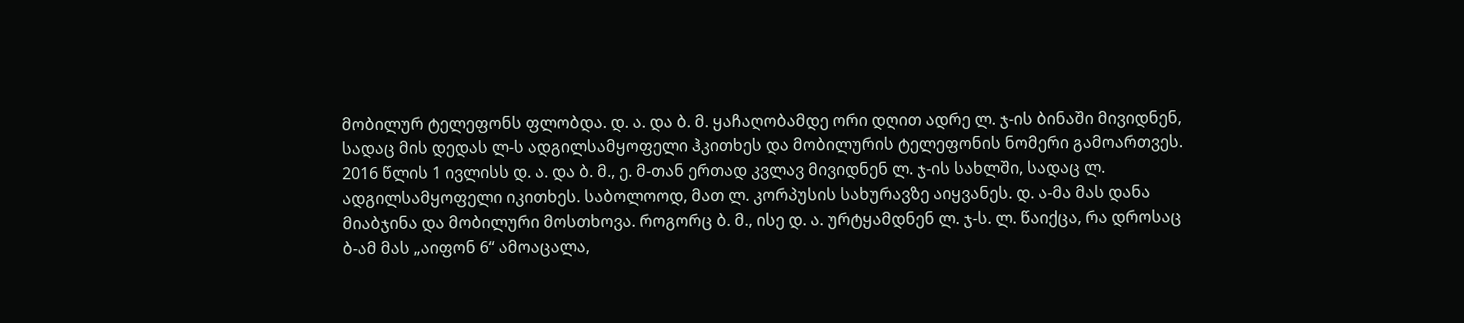მობილურ ტელეფონს ფლობდა. დ. ა. და ბ. მ. ყაჩაღობამდე ორი დღით ადრე ლ. ჯ-ის ბინაში მივიდნენ, სადაც მის დედას ლ-ს ადგილსამყოფელი ჰკითხეს და მობილურის ტელეფონის ნომერი გამოართვეს. 2016 წლის 1 ივლისს დ. ა. და ბ. მ., ე. მ-თან ერთად კვლავ მივიდნენ ლ. ჯ-ის სახლში, სადაც ლ. ადგილსამყოფელი იკითხეს. საბოლოოდ, მათ ლ. კორპუსის სახურავზე აიყვანეს. დ. ა-მა მას დანა მიაბჯინა და მობილური მოსთხოვა. როგორც ბ. მ., ისე დ. ა. ურტყამდნენ ლ. ჯ-ს. ლ. წაიქცა, რა დროსაც ბ-ამ მას „აიფონ 6“ ამოაცალა,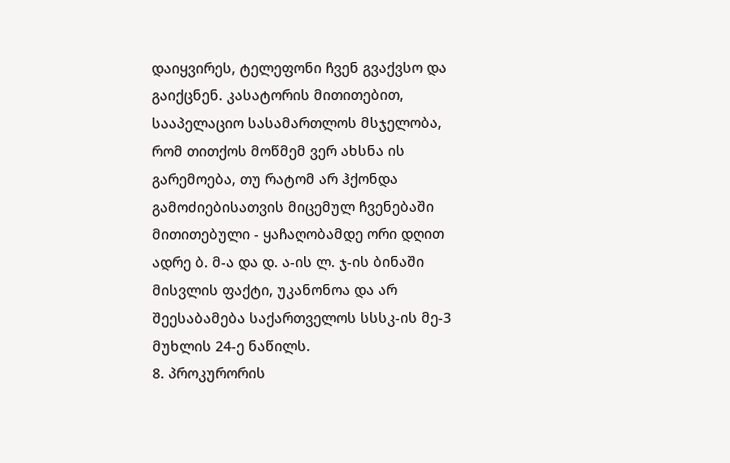დაიყვირეს, ტელეფონი ჩვენ გვაქვსო და გაიქცნენ. კასატორის მითითებით, სააპელაციო სასამართლოს მსჯელობა, რომ თითქოს მოწმემ ვერ ახსნა ის გარემოება, თუ რატომ არ ჰქონდა გამოძიებისათვის მიცემულ ჩვენებაში მითითებული - ყაჩაღობამდე ორი დღით ადრე ბ. მ-ა და დ. ა-ის ლ. ჯ-ის ბინაში მისვლის ფაქტი, უკანონოა და არ შეესაბამება საქართველოს სსსკ-ის მე-3 მუხლის 24-ე ნაწილს.
8. პროკურორის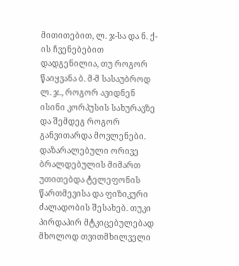მითითებით, ლ. ჯ-სა და ნ. ქ-ის ჩვენებებით დადგენილია, თუ როგორ წაიყვანა ბ. მ-მ სასაუბროდ ლ. ჯ., როგორ ავიდნენ ისინი კორპუსის სახურავზე და შემდეგ როგორ განვითარდა მოვლენები. დაზარალებული ორივე ბრალდებულის მიმართ უთითებდა ტელეფონის წართმევისა და ფიზიკური ძალადობის შესახებ. თუკი პირდაპირ მტკიცებულებად მხოლოდ თვითმხილველი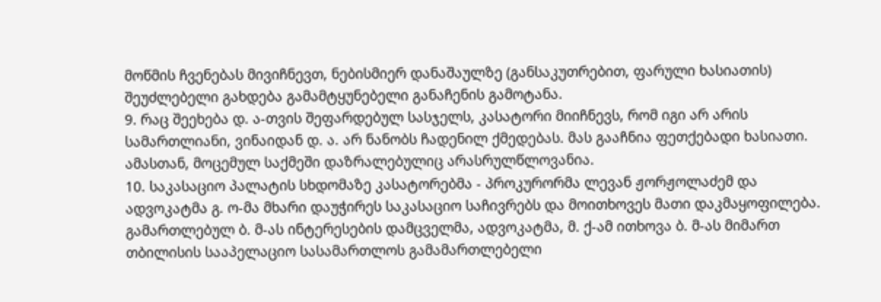მოწმის ჩვენებას მივიჩნევთ, ნებისმიერ დანაშაულზე (განსაკუთრებით, ფარული ხასიათის) შეუძლებელი გახდება გამამტყუნებელი განაჩენის გამოტანა.
9. რაც შეეხება დ. ა-თვის შეფარდებულ სასჯელს, კასატორი მიიჩნევს, რომ იგი არ არის სამართლიანი, ვინაიდან დ. ა. არ ნანობს ჩადენილ ქმედებას. მას გააჩნია ფეთქებადი ხასიათი. ამასთან, მოცემულ საქმეში დაზრალებულიც არასრულწლოვანია.
10. საკასაციო პალატის სხდომაზე კასატორებმა - პროკურორმა ლევან ჟორჟოლაძემ და ადვოკატმა გ. ო-მა მხარი დაუჭირეს საკასაციო საჩივრებს და მოითხოვეს მათი დაკმაყოფილება. გამართლებულ ბ. მ-ას ინტერესების დამცველმა, ადვოკატმა, მ. ქ-ამ ითხოვა ბ. მ-ას მიმართ თბილისის სააპელაციო სასამართლოს გამამართლებელი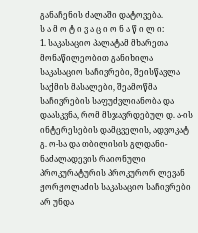განაჩენის ძალაში დატოვება.
ს ა მ ო ტ ი ვ ა ც ი ო ნ ა წ ი ლ ი:
1. საკასაციო პალატამ მხარეთა მონაწილეობით განიხილა საკასაციო საჩივრები, შეისწავლა საქმის მასალები, შეამოწმა საჩივრების საფუძვლიანობა და დაასკვნა, რომ მსჯავრდებულ დ. ა-ის ინტერესების დამცველის, ადვოკატ გ. ო-სა და თბილისის გლდანი-ნაძალადევის რაიონული პროკურატურის პროკურორ ლევან ჟორჟოლაძის საკასაციო საჩივრები არ უნდა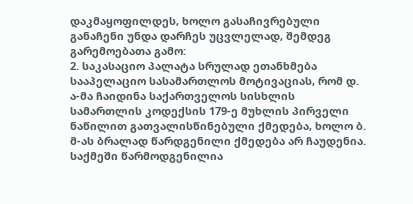დაკმაყოფილდეს, ხოლო გასაჩივრებული განაჩენი უნდა დარჩეს უცვლელად, შემდეგ გარემოებათა გამო:
2. საკასაციო პალატა სრულად ეთანხმება სააპელაციო სასამართლოს მოტივაციას, რომ დ. ა-მა ჩაიდინა საქართველოს სისხლის სამართლის კოდექსის 179-ე მუხლის პირველი ნაწილით გათვალისწინებული ქმედება, ხოლო ბ. მ-ას ბრალად წარდგენილი ქმედება არ ჩაუდენია. საქმეში წარმოდგენილია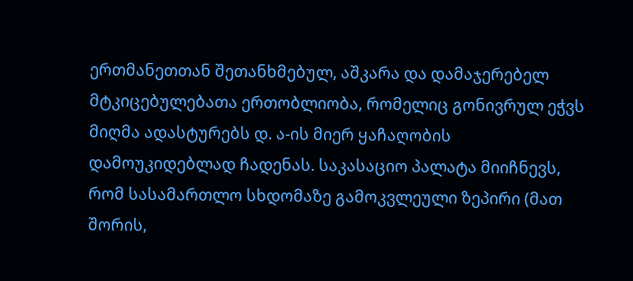ერთმანეთთან შეთანხმებულ, აშკარა და დამაჯერებელ მტკიცებულებათა ერთობლიობა, რომელიც გონივრულ ეჭვს მიღმა ადასტურებს დ. ა-ის მიერ ყაჩაღობის დამოუკიდებლად ჩადენას. საკასაციო პალატა მიიჩნევს, რომ სასამართლო სხდომაზე გამოკვლეული ზეპირი (მათ შორის,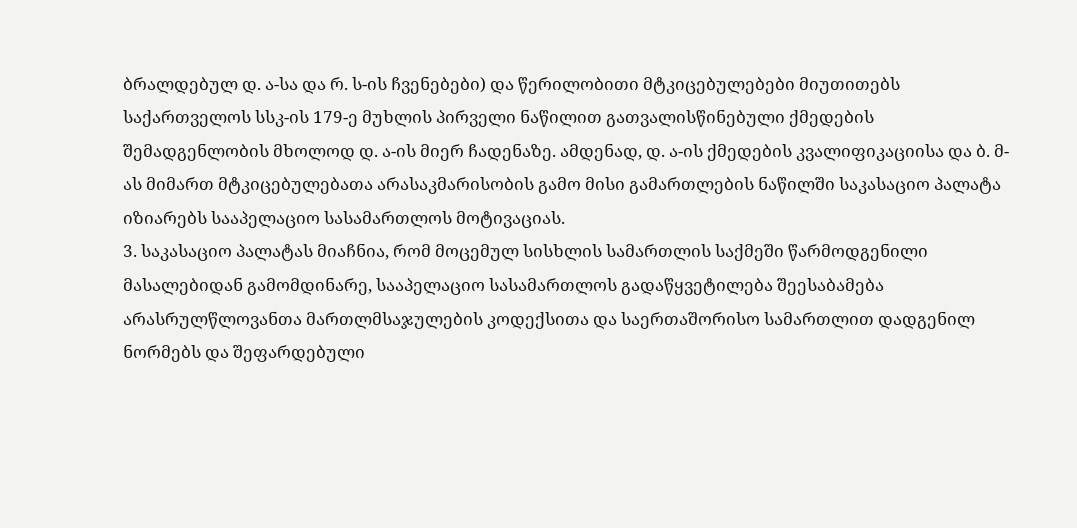ბრალდებულ დ. ა-სა და რ. ს-ის ჩვენებები) და წერილობითი მტკიცებულებები მიუთითებს საქართველოს სსკ-ის 179-ე მუხლის პირველი ნაწილით გათვალისწინებული ქმედების შემადგენლობის მხოლოდ დ. ა-ის მიერ ჩადენაზე. ამდენად, დ. ა-ის ქმედების კვალიფიკაციისა და ბ. მ-ას მიმართ მტკიცებულებათა არასაკმარისობის გამო მისი გამართლების ნაწილში საკასაციო პალატა იზიარებს სააპელაციო სასამართლოს მოტივაციას.
3. საკასაციო პალატას მიაჩნია, რომ მოცემულ სისხლის სამართლის საქმეში წარმოდგენილი მასალებიდან გამომდინარე, სააპელაციო სასამართლოს გადაწყვეტილება შეესაბამება არასრულწლოვანთა მართლმსაჯულების კოდექსითა და საერთაშორისო სამართლით დადგენილ ნორმებს და შეფარდებული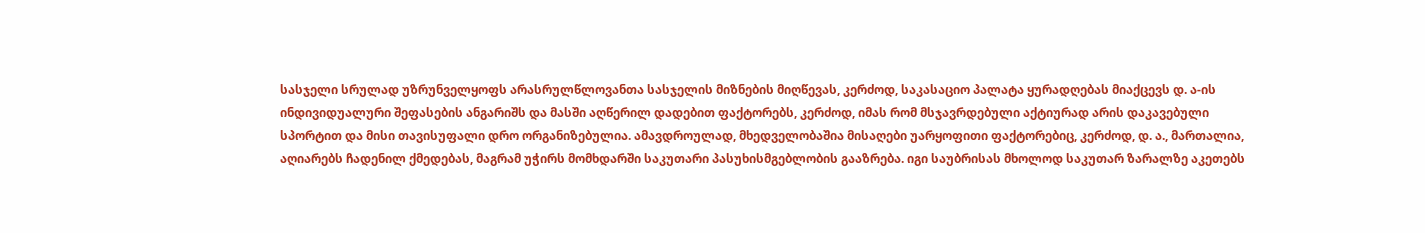სასჯელი სრულად უზრუნველყოფს არასრულწლოვანთა სასჯელის მიზნების მიღწევას, კერძოდ, საკასაციო პალატა ყურადღებას მიაქცევს დ. ა-ის ინდივიდუალური შეფასების ანგარიშს და მასში აღწერილ დადებით ფაქტორებს, კერძოდ, იმას რომ მსჯავრდებული აქტიურად არის დაკავებული სპორტით და მისი თავისუფალი დრო ორგანიზებულია. ამავდროულად, მხედველობაშია მისაღები უარყოფითი ფაქტორებიც, კერძოდ, დ. ა., მართალია, აღიარებს ჩადენილ ქმედებას, მაგრამ უჭირს მომხდარში საკუთარი პასუხისმგებლობის გააზრება. იგი საუბრისას მხოლოდ საკუთარ ზარალზე აკეთებს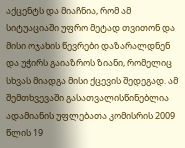აქცენტს და მიაჩნია, რომ ამ სიტუაციაში უფრო მეტად თვითონ და მისი ოჯახის წევრები დაზარალდნენ და უჭირს გაიაზროს ზიანი, რომელიც სხვას მიადგა მისი ქცევის შედეგად. ამ შემთხვევაში გასათვალისწინებლია ადამიანის უფლებათა კომისრის 2009 წლის 19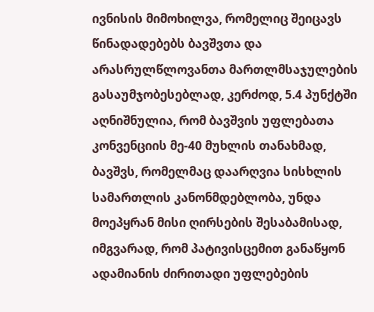ივნისის მიმოხილვა, რომელიც შეიცავს წინადადებებს ბავშვთა და არასრულწლოვანთა მართლმსაჯულების გასაუმჯობესებლად, კერძოდ, 5.4 პუნქტში აღნიშნულია, რომ ბავშვის უფლებათა კონვენციის მე-40 მუხლის თანახმად, ბავშვს, რომელმაც დაარღვია სისხლის სამართლის კანონმდებლობა, უნდა მოეპყრან მისი ღირსების შესაბამისად, იმგვარად, რომ პატივისცემით განაწყონ ადამიანის ძირითადი უფლებების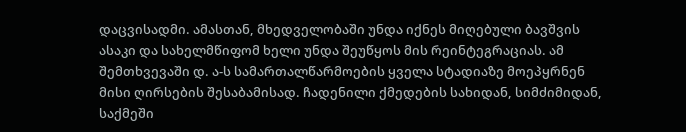დაცვისადმი. ამასთან, მხედველობაში უნდა იქნეს მიღებული ბავშვის ასაკი და სახელმწიფომ ხელი უნდა შეუწყოს მის რეინტეგრაციას. ამ შემთხვევაში დ. ა-ს სამართალწარმოების ყველა სტადიაზე მოეპყრნენ მისი ღირსების შესაბამისად. ჩადენილი ქმედების სახიდან, სიმძიმიდან, საქმეში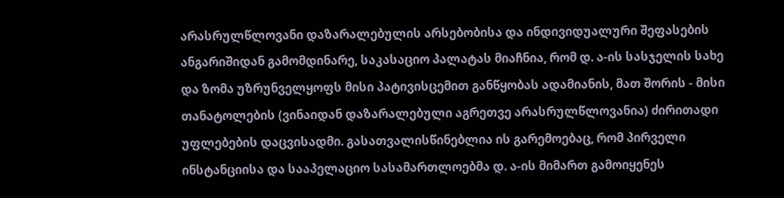არასრულწლოვანი დაზარალებულის არსებობისა და ინდივიდუალური შეფასების ანგარიშიდან გამომდინარე, საკასაციო პალატას მიაჩნია, რომ დ. ა-ის სასჯელის სახე და ზომა უზრუნველყოფს მისი პატივისცემით განწყობას ადამიანის, მათ შორის - მისი თანატოლების (ვინაიდან დაზარალებული აგრეთვე არასრულწლოვანია) ძირითადი უფლებების დაცვისადმი. გასათვალისწინებლია ის გარემოებაც, რომ პირველი ინსტანციისა და სააპელაციო სასამართლოებმა დ. ა-ის მიმართ გამოიყენეს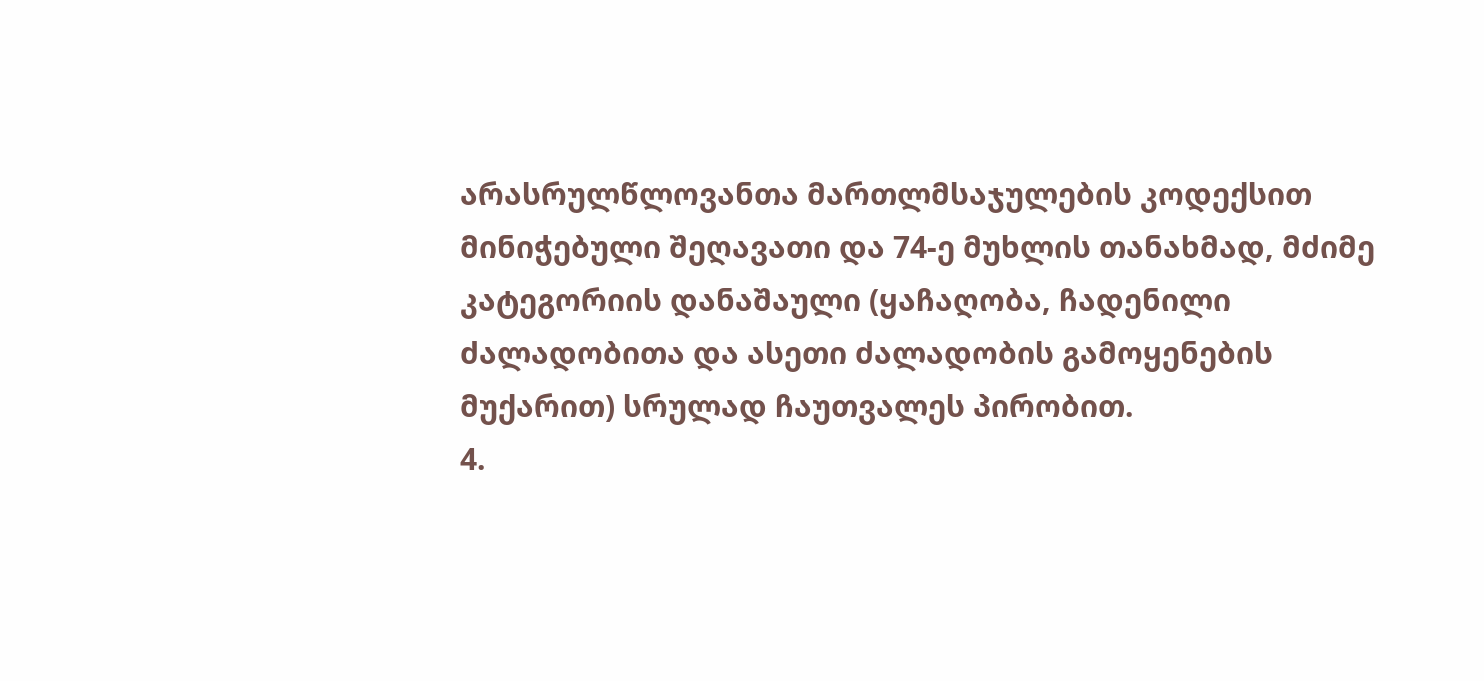არასრულწლოვანთა მართლმსაჯულების კოდექსით მინიჭებული შეღავათი და 74-ე მუხლის თანახმად, მძიმე კატეგორიის დანაშაული (ყაჩაღობა, ჩადენილი ძალადობითა და ასეთი ძალადობის გამოყენების მუქარით) სრულად ჩაუთვალეს პირობით.
4.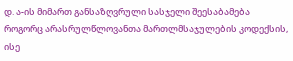დ. ა-ის მიმართ განსაზღვრული სასჯელი შეესაბამება როგორც არასრულწლოვანთა მართლმსაჯულების კოდექსის, ისე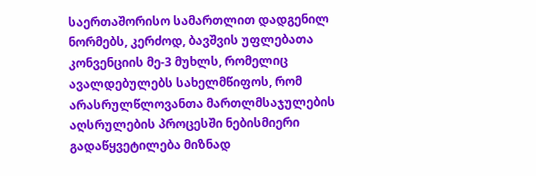საერთაშორისო სამართლით დადგენილ ნორმებს, კერძოდ, ბავშვის უფლებათა კონვენციის მე-3 მუხლს, რომელიც ავალდებულებს სახელმწიფოს, რომ არასრულწლოვანთა მართლმსაჯულების აღსრულების პროცესში ნებისმიერი გადაწყვეტილება მიზნად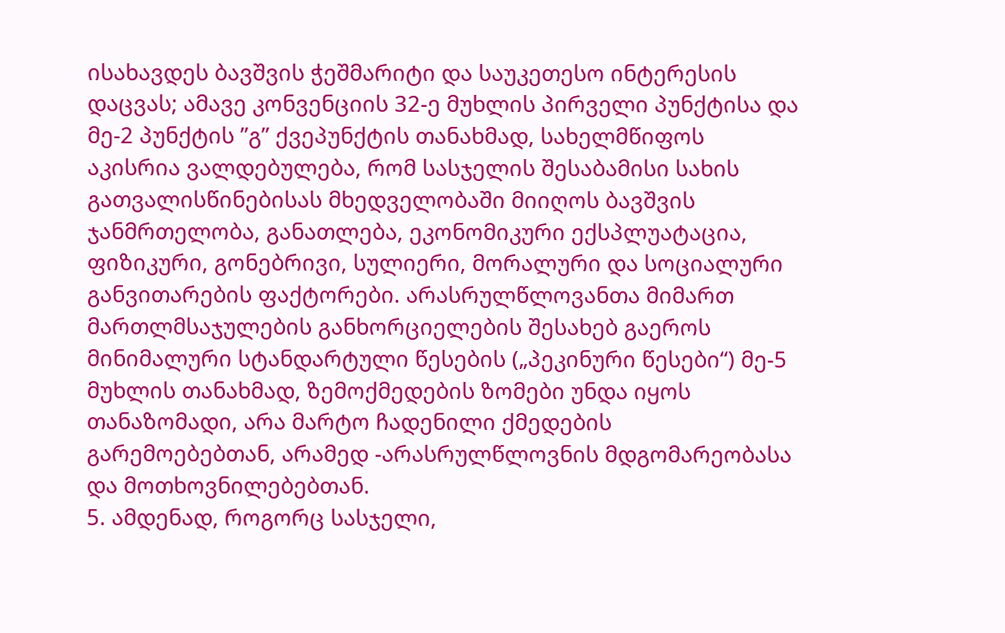ისახავდეს ბავშვის ჭეშმარიტი და საუკეთესო ინტერესის დაცვას; ამავე კონვენციის 32-ე მუხლის პირველი პუნქტისა და მე-2 პუნქტის ”გ” ქვეპუნქტის თანახმად, სახელმწიფოს აკისრია ვალდებულება, რომ სასჯელის შესაბამისი სახის გათვალისწინებისას მხედველობაში მიიღოს ბავშვის ჯანმრთელობა, განათლება, ეკონომიკური ექსპლუატაცია, ფიზიკური, გონებრივი, სულიერი, მორალური და სოციალური განვითარების ფაქტორები. არასრულწლოვანთა მიმართ მართლმსაჯულების განხორციელების შესახებ გაეროს მინიმალური სტანდარტული წესების („პეკინური წესები“) მე-5 მუხლის თანახმად, ზემოქმედების ზომები უნდა იყოს თანაზომადი, არა მარტო ჩადენილი ქმედების გარემოებებთან, არამედ -არასრულწლოვნის მდგომარეობასა და მოთხოვნილებებთან.
5. ამდენად, როგორც სასჯელი,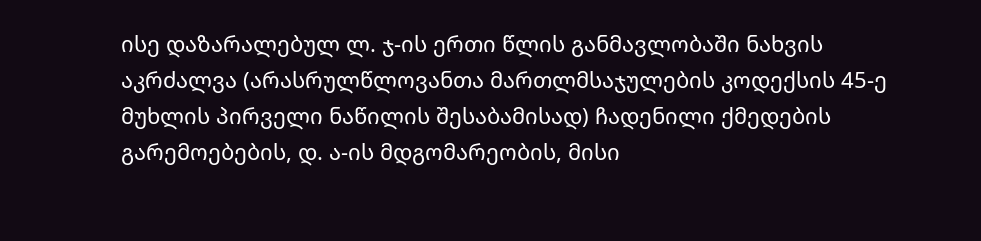ისე დაზარალებულ ლ. ჯ-ის ერთი წლის განმავლობაში ნახვის აკრძალვა (არასრულწლოვანთა მართლმსაჯულების კოდექსის 45-ე მუხლის პირველი ნაწილის შესაბამისად) ჩადენილი ქმედების გარემოებების, დ. ა-ის მდგომარეობის, მისი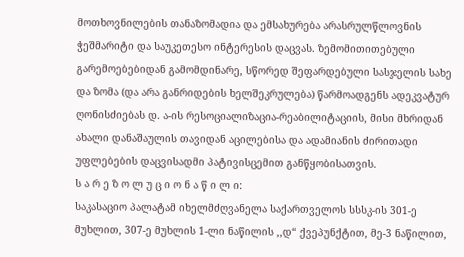მოთხოვნილების თანაზომადია და ემსახურება არასრულწლოვნის ჭეშმარიტი და საუკეთესო ინტერესის დაცვას. ზემომითითებული გარემოებებიდან გამომდინარე, სწორედ შეფარდებული სასჯელის სახე და ზომა (და არა განრიდების ხელშეკრულება) წარმოადგენს ადეკვატურ ღონისძიებას დ. ა-ის რესოციალიზაცია-რეაბილიტაციის, მისი მხრიდან ახალი დანაშაულის თავიდან აცილებისა და ადამიანის ძირითადი უფლებების დაცვისადმი პატივისცემით განწყობისათვის.
ს ა რ ე ზ ო ლ უ ც ი ო ნ ა წ ი ლ ი:
საკასაციო პალატამ იხელმძღვანელა საქართველოს სსსკ-ის 301-ე მუხლით, 307-ე მუხლის 1-ლი ნაწილის ,,დ“ ქვეპუნქტით, მე-3 ნაწილით,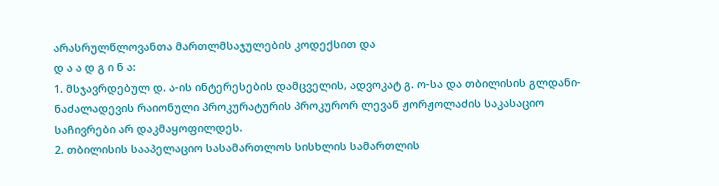არასრულწლოვანთა მართლმსაჯულების კოდექსით და
დ ა ა დ გ ი ნ ა:
1. მსჯავრდებულ დ. ა-ის ინტერესების დამცველის, ადვოკატ გ. ო-სა და თბილისის გლდანი-ნაძალადევის რაიონული პროკურატურის პროკურორ ლევან ჟორჟოლაძის საკასაციო საჩივრები არ დაკმაყოფილდეს.
2. თბილისის სააპელაციო სასამართლოს სისხლის სამართლის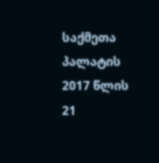საქმეთა პალატის 2017 წლის 21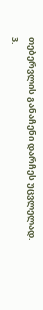თებერვლის განაჩენი დარჩეს უცვლელად.
3.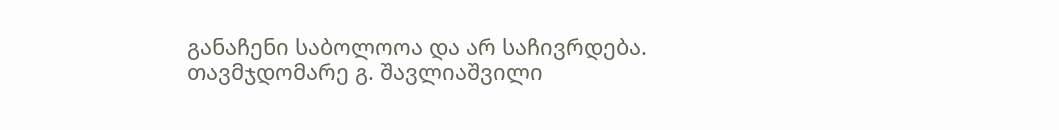განაჩენი საბოლოოა და არ საჩივრდება.
თავმჯდომარე გ. შავლიაშვილი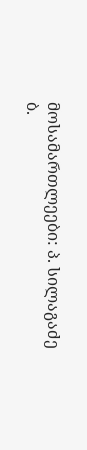მოსამართლეები: პ. სილაგაძე
ბ.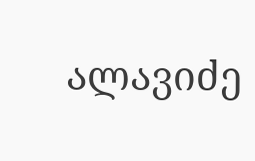ალავიძე